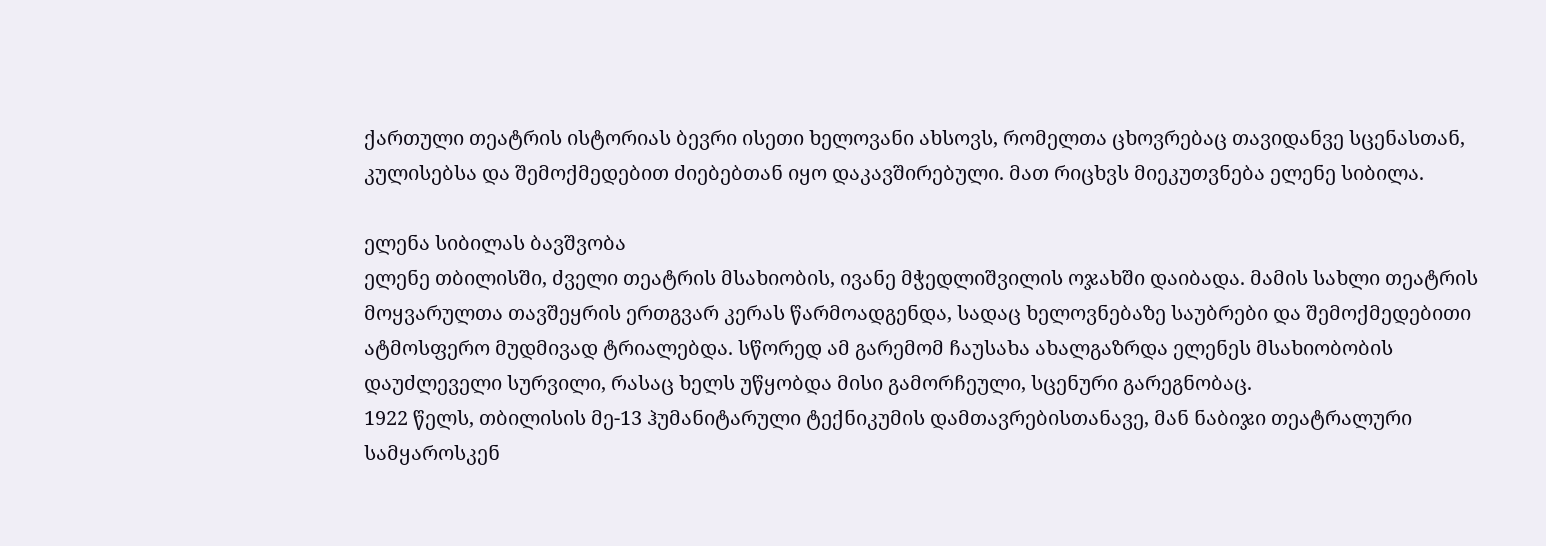ქართული თეატრის ისტორიას ბევრი ისეთი ხელოვანი ახსოვს, რომელთა ცხოვრებაც თავიდანვე სცენასთან, კულისებსა და შემოქმედებით ძიებებთან იყო დაკავშირებული. მათ რიცხვს მიეკუთვნება ელენე სიბილა.

ელენა სიბილას ბავშვობა
ელენე თბილისში, ძველი თეატრის მსახიობის, ივანე მჭედლიშვილის ოჯახში დაიბადა. მამის სახლი თეატრის მოყვარულთა თავშეყრის ერთგვარ კერას წარმოადგენდა, სადაც ხელოვნებაზე საუბრები და შემოქმედებითი ატმოსფერო მუდმივად ტრიალებდა. სწორედ ამ გარემომ ჩაუსახა ახალგაზრდა ელენეს მსახიობობის დაუძლეველი სურვილი, რასაც ხელს უწყობდა მისი გამორჩეული, სცენური გარეგნობაც.
1922 წელს, თბილისის მე-13 ჰუმანიტარული ტექნიკუმის დამთავრებისთანავე, მან ნაბიჯი თეატრალური სამყაროსკენ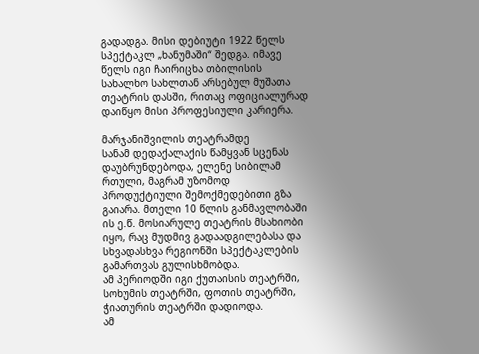გადადგა. მისი დებიუტი 1922 წელს სპექტაკლ „ხანუმაში“ შედგა. იმავე წელს იგი ჩაირიცხა თბილისის სახალხო სახლთან არსებულ მუშათა თეატრის დასში, რითაც ოფიციალურად დაიწყო მისი პროფესიული კარიერა.

მარჯანიშვილის თეატრამდე
სანამ დედაქალაქის წამყვან სცენას დაუბრუნდებოდა, ელენე სიბილამ რთული, მაგრამ უზომოდ პროდუქტიული შემოქმედებითი გზა გაიარა. მთელი 10 წლის განმავლობაში ის ე.წ. მოსიარულე თეატრის მსახიობი იყო, რაც მუდმივ გადაადგილებასა და სხვადასხვა რეგიონში სპექტაკლების გამართვას გულისხმობდა.
ამ პერიოდში იგი ქუთაისის თეატრში, სოხუმის თეატრში, ფოთის თეატრში, ჭიათურის თეატრში დადიოდა.
ამ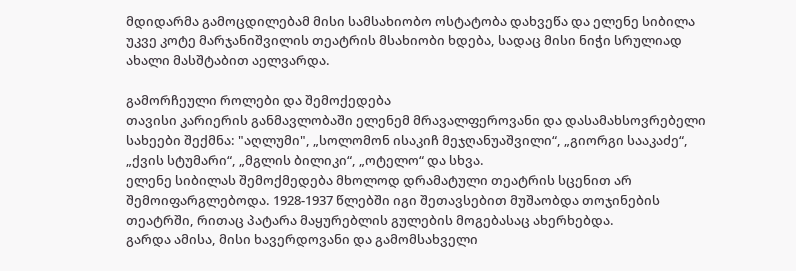მდიდარმა გამოცდილებამ მისი სამსახიობო ოსტატობა დახვეწა და ელენე სიბილა უკვე კოტე მარჯანიშვილის თეატრის მსახიობი ხდება, სადაც მისი ნიჭი სრულიად ახალი მასშტაბით აელვარდა.

გამორჩეული როლები და შემოქედება
თავისი კარიერის განმავლობაში ელენემ მრავალფეროვანი და დასამახსოვრებელი სახეები შექმნა: "აღლუმი", „სოლომონ ისაკიჩ მეჯღანუაშვილი“, „გიორგი სააკაძე“, „ქვის სტუმარი“, „მგლის ბილიკი“, „ოტელო“ და სხვა.
ელენე სიბილას შემოქმედება მხოლოდ დრამატული თეატრის სცენით არ შემოიფარგლებოდა. 1928-1937 წლებში იგი შეთავსებით მუშაობდა თოჯინების თეატრში, რითაც პატარა მაყურებლის გულების მოგებასაც ახერხებდა.
გარდა ამისა, მისი ხავერდოვანი და გამომსახველი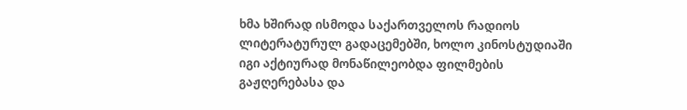ხმა ხშირად ისმოდა საქართველოს რადიოს ლიტერატურულ გადაცემებში, ხოლო კინოსტუდიაში იგი აქტიურად მონაწილეობდა ფილმების გაჟღერებასა და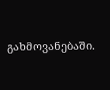გახმოვანებაში.